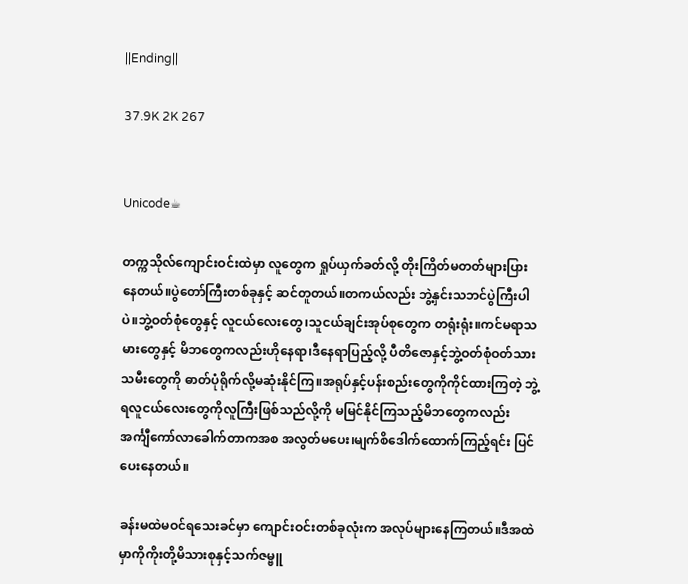||Ending||

37.9K 2K 267


Unicode☕

တက္ကသိုလ်ကျောင်းဝင်းထဲမှာ လူတွေက ရှုပ်ယှက်ခတ်လို့ တိုးကြိတ်မတတ်များပြားနေတယ်။ပွဲတော်ကြီးတစ်ခုနှင့် ဆင်တူတယ်။တကယ်လည်း ဘွဲ့နှင်းသဘင်ပွဲကြီးပါပဲ။ဘွဲ့ဝတ်စုံတွေနှင့် လူငယ်လေးတွေ၊သူငယ်ချင်းအုပ်စုတွေက တရုံးရုံး။ကင်မရာသမားတွေနှင့် မိဘတွေကလည်းဟိုနေရာ၊ဒီနေရာပြည့်လို့ ပီတိဇောနှင့်ဘွဲ့ဝတ်စုံဝတ်သားသမီးတွေကို ဓာတ်ပုံရိုက်လို့မဆုံးနိုင်ကြ။အရုပ်နှင့်ပန်းစည်းတွေကိုကိုင်ထားကြတဲ့ ဘွဲ့ရလူငယ်လေးတွေကိုလူကြီးဖြစ်သည်လို့ကို မမြင်နိုင်ကြသည့်မိဘတွေကလည်း အင်္ကျီကော်လာခေါက်တာကအစ အလွတ်မပေး၊မျက်စိဒေါက်ထောက်ကြည့်ရင်း ပြင်ပေးနေတယ်။

ခန်းမထဲမဝင်ရသေးခင်မှာ ကျောင်းဝင်းတစ်ခုလုံးက အလုပ်များနေကြတယ်။ဒီအထဲမှာကိုကိုးတို့မိသားစုနှင့်သက်ဇမ္ဗူ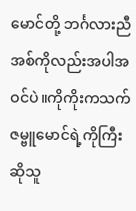မောင်တို့ ဘင်္ဂလားညီအစ်ကိုလည်းအပါအဝင်ပဲ။ကိုကိုးကသက်ဇမ္ဗူမောင်ရဲ့ကိုကြီးဆိုသူ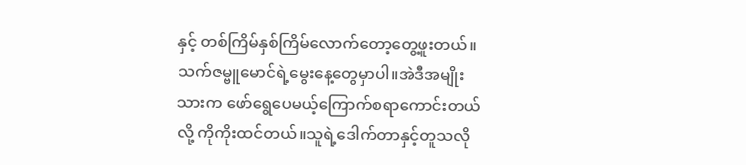နှင့် တစ်ကြိမ်နှစ်ကြိမ်လောက်တော့တွေ့ဖူးတယ်။ သက်ဇမ္ဗူမောင်ရဲ့မွေးနေ့တွေမှာပါ။အဲဒီအမျိုးသားက ဖော်ရွေပေမယ့်ကြောက်စရာကောင်းတယ်လို့ ကိုကိုးထင်တယ်။သူရဲ့ဒေါက်တာနှင့်တူသလို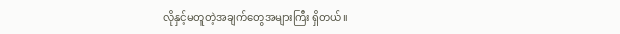လိုနှင့်မတူတဲ့အချက်တွေအများကြီး ရှိတယ်။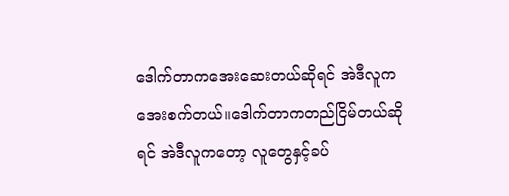ဒေါက်တာကအေးဆေးတယ်ဆိုရင် အဲဒီလူကအေးစက်တယ်။ဒေါက်တာကတည်ငြိမ်တယ်ဆိုရင် အဲဒီလူကတော့ လူတွေနှင့်ခပ်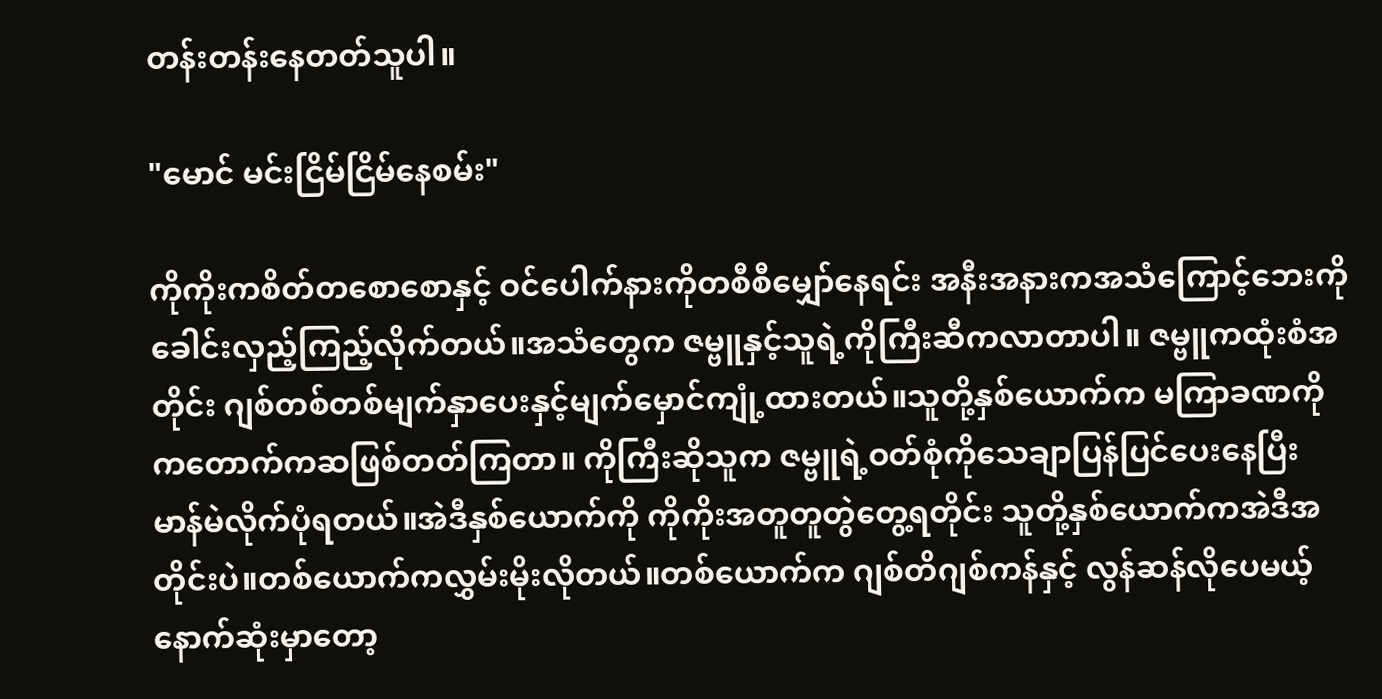တန်းတန်းနေတတ်သူပါ။

"မောင် မင်းငြိမ်ငြိမ်နေစမ်း"

ကိုကိုးကစိတ်တစောစောနှင့် ဝင်ပေါက်နားကိုတစီစီမျှော်နေရင်း အနီးအနားကအသံကြောင့်ဘေးကိုခေါင်းလှည့်ကြည့်လိုက်တယ်။အသံတွေက ဇမ္ဗူနှင့်သူရဲ့ကိုကြီးဆီကလာတာပါ။ ဇမ္ဗူကထုံးစံအတိုင်း ဂျစ်တစ်တစ်မျက်နှာပေးနှင့်မျက်မှောင်ကျုံ့ထားတယ်။သူတို့နှစ်ယောက်က မကြာခဏကိုကတောက်ကဆဖြစ်တတ်ကြတာ။ ကိုကြီးဆိုသူက ဇမ္ဗူရဲ့ဝတ်စုံကိုသေချာပြန်ပြင်ပေးနေပြီး မာန်မဲလိုက်ပုံရတယ်။အဲဒီနှစ်ယောက်ကို ကိုကိုးအတူတူတွဲတွေ့ရတိုင်း သူတို့နှစ်ယောက်ကအဲဒီအတိုင်းပဲ။တစ်ယောက်ကလွှမ်းမိုးလိုတယ်။တစ်ယောက်က ဂျစ်တိဂျစ်ကန်နှင့် လွန်ဆန်လိုပေမယ့် နောက်ဆုံးမှာတော့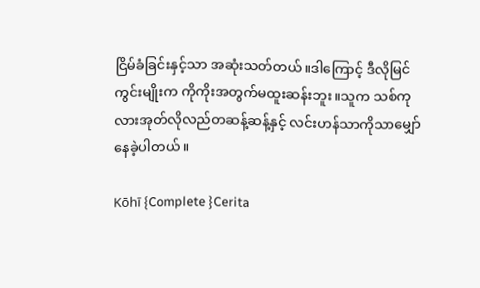ငြိမ်ခံခြင်းနှင့်သာ အဆုံးသတ်တယ်။ဒါကြောင့် ဒီလိုမြင်ကွင်းမျိုးက ကိုကိုးအတွက်မထူးဆန်းဘူး။သူက သစ်ကုလားအုတ်လိုလည်တဆန့်ဆန့်နှင့် လင်းဟန်သာကိုသာမျှော်နေခဲ့ပါတယ်။

Kōhī {Complete }Cerita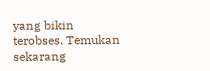yang bikin terobses. Temukan sekarang